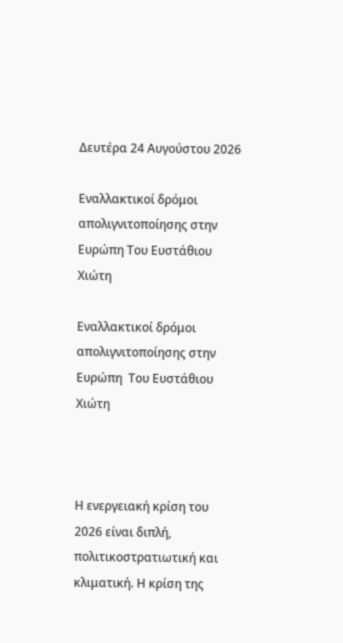Δευτέρα 24 Αυγούστου 2026

Εναλλακτικοί δρόμοι απολιγνιτοποίησης στην Ευρώπη Του Ευστάθιου Χιώτη

Εναλλακτικοί δρόμοι απολιγνιτοποίησης στην Ευρώπη  Του Ευστάθιου Χιώτη



Η ενεργειακή κρίση του 2026 είναι διπλή, πολιτικοστρατιωτική και κλιματική. Η κρίση της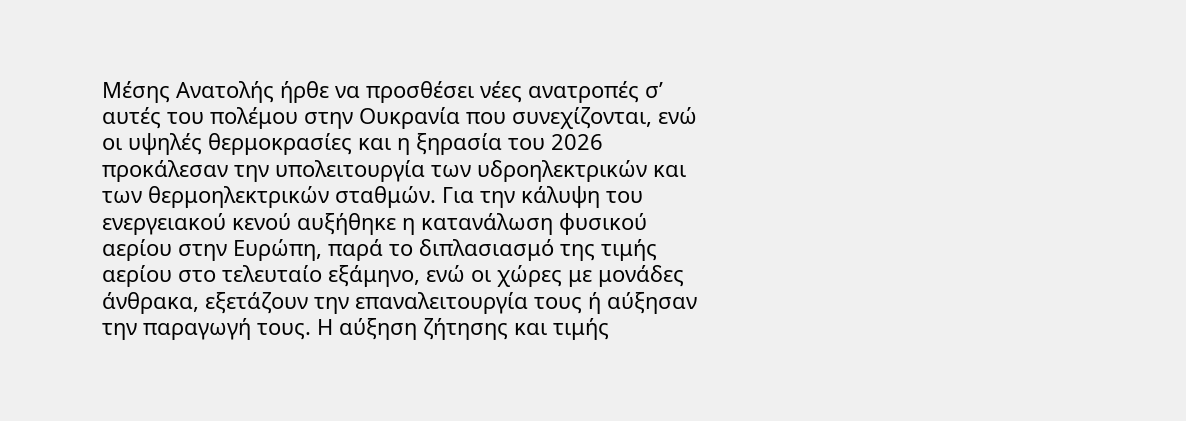Μέσης Ανατολής ήρθε να προσθέσει νέες ανατροπές σ’ αυτές του πολέμου στην Ουκρανία που συνεχίζονται, ενώ οι υψηλές θερμοκρασίες και η ξηρασία του 2026 προκάλεσαν την υπολειτουργία των υδροηλεκτρικών και των θερμοηλεκτρικών σταθμών. Για την κάλυψη του ενεργειακού κενού αυξήθηκε η κατανάλωση φυσικού αερίου στην Ευρώπη, παρά το διπλασιασμό της τιμής αερίου στο τελευταίο εξάμηνο, ενώ οι χώρες με μονάδες άνθρακα, εξετάζουν την επαναλειτουργία τους ή αύξησαν την παραγωγή τους. Η αύξηση ζήτησης και τιμής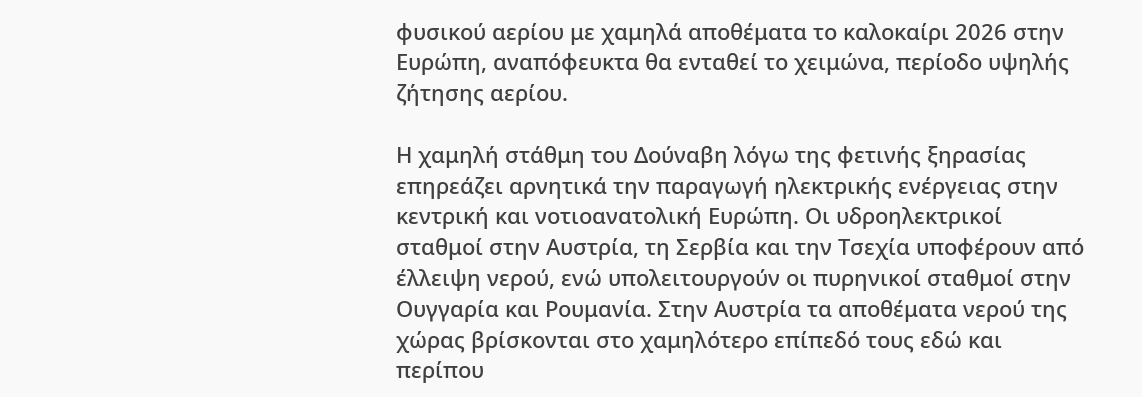φυσικού αερίου με χαμηλά αποθέματα το καλοκαίρι 2026 στην Ευρώπη, αναπόφευκτα θα ενταθεί το χειμώνα, περίοδο υψηλής ζήτησης αερίου.

Η χαμηλή στάθμη του Δούναβη λόγω της φετινής ξηρασίας επηρεάζει αρνητικά την παραγωγή ηλεκτρικής ενέργειας στην κεντρική και νοτιοανατολική Ευρώπη. Οι υδροηλεκτρικοί σταθμοί στην Αυστρία, τη Σερβία και την Τσεχία υποφέρουν από έλλειψη νερού, ενώ υπολειτουργούν οι πυρηνικοί σταθμοί στην Ουγγαρία και Ρουμανία. Στην Αυστρία τα αποθέματα νερού της χώρας βρίσκονται στο χαμηλότερο επίπεδό τους εδώ και περίπου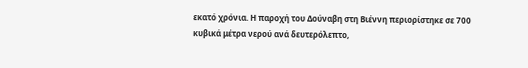εκατό χρόνια. Η παροχή του Δούναβη στη Βιέννη περιορίστηκε σε 700 κυβικά μέτρα νερού ανά δευτερόλεπτο,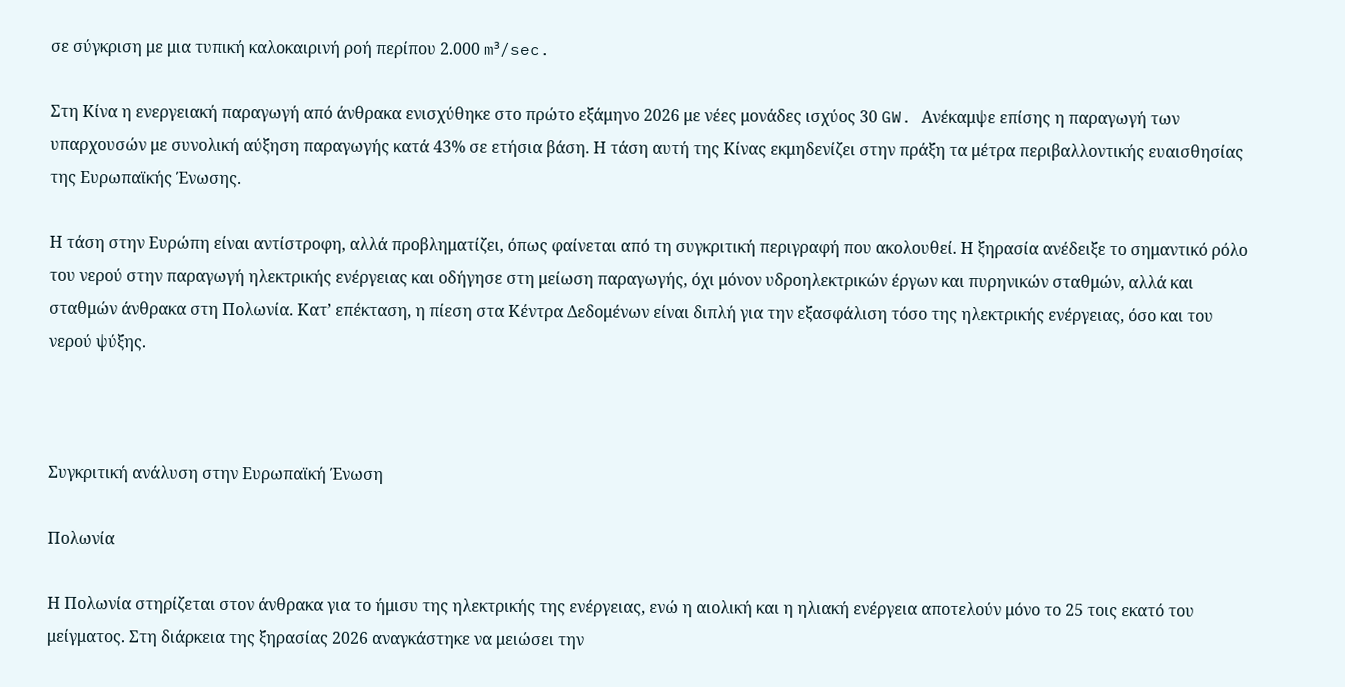σε σύγκριση με μια τυπική καλοκαιρινή ροή περίπου 2.000 m³/sec.

Στη Κίνα η ενεργειακή παραγωγή από άνθρακα ενισχύθηκε στο πρώτο εξάμηνο 2026 με νέες μονάδες ισχύος 30 GW. Ανέκαμψε επίσης η παραγωγή των υπαρχουσών με συνολική αύξηση παραγωγής κατά 43% σε ετήσια βάση. Η τάση αυτή της Κίνας εκμηδενίζει στην πράξη τα μέτρα περιβαλλοντικής ευαισθησίας της Ευρωπαϊκής Ένωσης.

Η τάση στην Ευρώπη είναι αντίστροφη, αλλά προβληματίζει, όπως φαίνεται από τη συγκριτική περιγραφή που ακολουθεί. Η ξηρασία ανέδειξε το σημαντικό ρόλο του νερού στην παραγωγή ηλεκτρικής ενέργειας και οδήγησε στη μείωση παραγωγής, όχι μόνον υδροηλεκτρικών έργων και πυρηνικών σταθμών, αλλά και σταθμών άνθρακα στη Πολωνία. Κατ’ επέκταση, η πίεση στα Κέντρα Δεδομένων είναι διπλή για την εξασφάλιση τόσο της ηλεκτρικής ενέργειας, όσο και του νερού ψύξης.



Συγκριτική ανάλυση στην Ευρωπαϊκή Ένωση

Πολωνία

Η Πολωνία στηρίζεται στον άνθρακα για το ήμισυ της ηλεκτρικής της ενέργειας, ενώ η αιολική και η ηλιακή ενέργεια αποτελούν μόνο το 25 τοις εκατό του μείγματος. Στη διάρκεια της ξηρασίας 2026 αναγκάστηκε να μειώσει την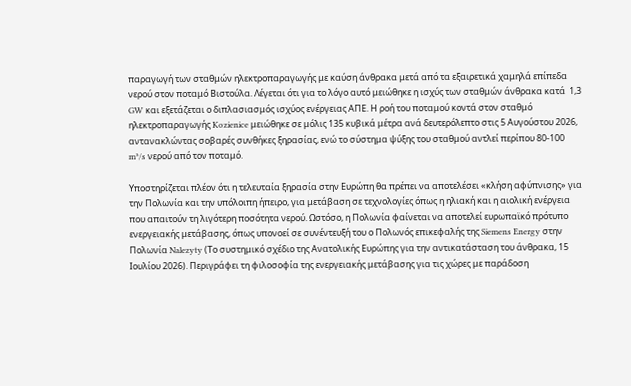παραγωγή των σταθμών ηλεκτροπαραγωγής με καύση άνθρακα μετά από τα εξαιρετικά χαμηλά επίπεδα νερού στον ποταμό Βιστούλα. Λέγεται ότι για το λόγο αυτό μειώθηκε η ισχύς των σταθμών άνθρακα κατά  1,3 GW και εξετάζεται ο διπλασιασμός ισχύος ενέργειας ΑΠΕ. Η ροή του ποταμού κοντά στον σταθμό ηλεκτροπαραγωγής Kozienice μειώθηκε σε μόλις 135 κυβικά μέτρα ανά δευτερόλεπτο στις 5 Αυγούστου 2026, αντανακλώντας σοβαρές συνθήκες ξηρασίας, ενώ το σύστημα ψύξης του σταθμού αντλεί περίπου 80-100 m³/s νερού από τον ποταμό.

Υποστηρίζεται πλέον ότι η τελευταία ξηρασία στην Ευρώπη θα πρέπει να αποτελέσει «κλήση αφύπνισης» για την Πολωνία και την υπόλοιπη ήπειρο, για μετάβαση σε τεχνολογίες όπως η ηλιακή και η αιολική ενέργεια που απαιτούν τη λιγότερη ποσότητα νερού. Ωστόσο, η Πολωνία φαίνεται να αποτελεί ευρωπαϊκό πρότυπο ενεργειακής μετάβασης, όπως υπονοεί σε συνέντευξή του ο Πολωνός επικεφαλής της Siemens Energy στην Πολωνία Nalezyty (Το συστημικό σχέδιο της Ανατολικής Ευρώπης για την αντικατάσταση του άνθρακα, 15 Ιουλίου 2026). Περιγράφει τη φιλοσοφία της ενεργειακής μετάβασης για τις χώρες με παράδοση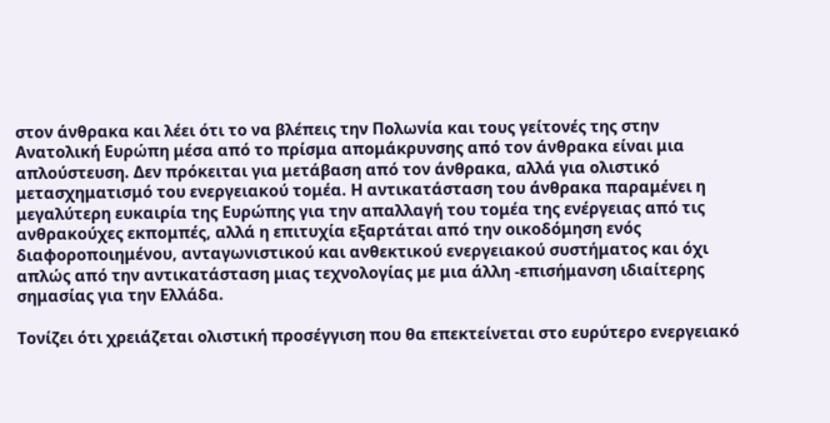στον άνθρακα και λέει ότι το να βλέπεις την Πολωνία και τους γείτονές της στην Ανατολική Ευρώπη μέσα από το πρίσμα απομάκρυνσης από τον άνθρακα είναι μια απλούστευση. Δεν πρόκειται για μετάβαση από τον άνθρακα, αλλά για ολιστικό μετασχηματισμό του ενεργειακού τομέα. Η αντικατάσταση του άνθρακα παραμένει η μεγαλύτερη ευκαιρία της Ευρώπης για την απαλλαγή του τομέα της ενέργειας από τις ανθρακούχες εκπομπές, αλλά η επιτυχία εξαρτάται από την οικοδόμηση ενός διαφοροποιημένου, ανταγωνιστικού και ανθεκτικού ενεργειακού συστήματος και όχι απλώς από την αντικατάσταση μιας τεχνολογίας με μια άλλη -επισήμανση ιδιαίτερης σημασίας για την Ελλάδα.

Τονίζει ότι χρειάζεται ολιστική προσέγγιση που θα επεκτείνεται στο ευρύτερο ενεργειακό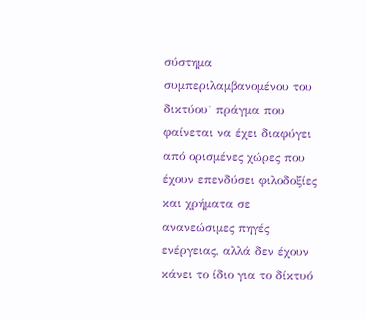σύστημα συμπεριλαμβανομένου του δικτύου˙ πράγμα που φαίνεται να έχει διαφύγει από ορισμένες χώρες που έχουν επενδύσει φιλοδοξίες και χρήματα σε ανανεώσιμες πηγές ενέργειας, αλλά δεν έχουν κάνει το ίδιο για το δίκτυό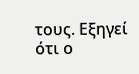τους. Εξηγεί ότι ο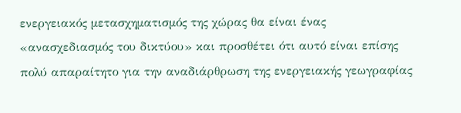ενεργειακός μετασχηματισμός της χώρας θα είναι ένας «ανασχεδιασμός του δικτύου» και προσθέτει ότι αυτό είναι επίσης πολύ απαραίτητο για την αναδιάρθρωση της ενεργειακής γεωγραφίας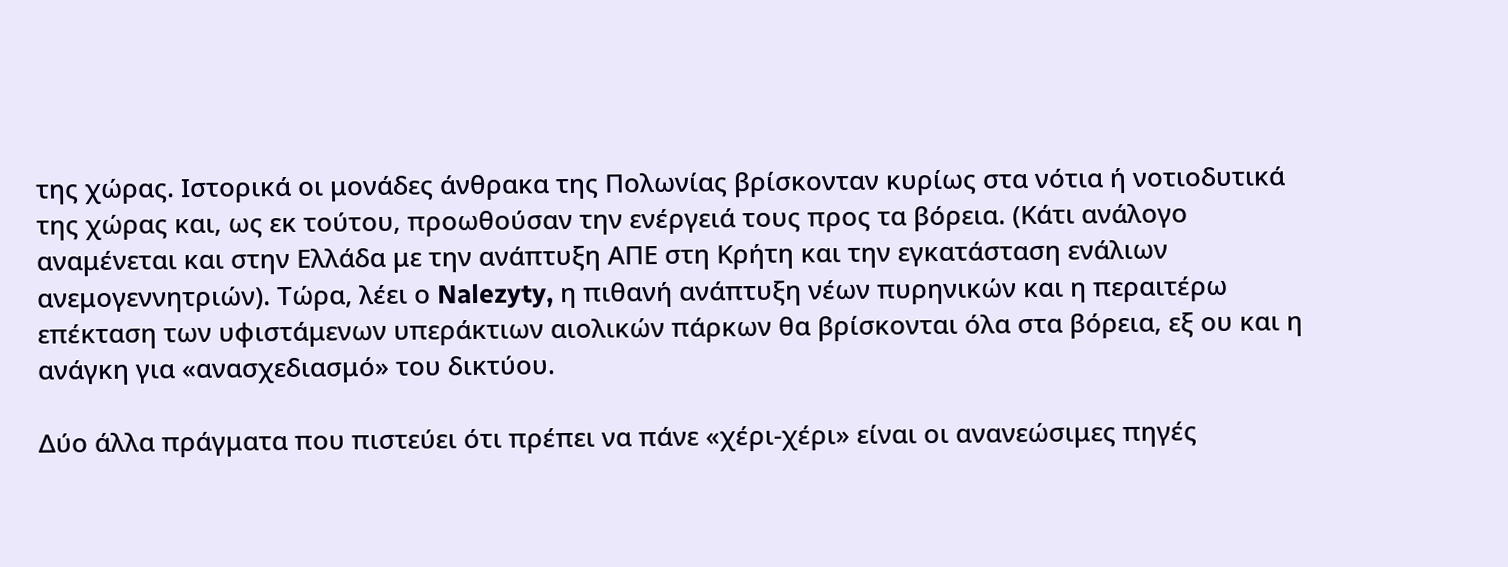της χώρας. Ιστορικά οι μονάδες άνθρακα της Πολωνίας βρίσκονταν κυρίως στα νότια ή νοτιοδυτικά της χώρας και, ως εκ τούτου, προωθούσαν την ενέργειά τους προς τα βόρεια. (Κάτι ανάλογο αναμένεται και στην Ελλάδα με την ανάπτυξη ΑΠΕ στη Κρήτη και την εγκατάσταση ενάλιων ανεμογεννητριών). Τώρα, λέει ο Nalezyty, η πιθανή ανάπτυξη νέων πυρηνικών και η περαιτέρω επέκταση των υφιστάμενων υπεράκτιων αιολικών πάρκων θα βρίσκονται όλα στα βόρεια, εξ ου και η ανάγκη για «ανασχεδιασμό» του δικτύου.

Δύο άλλα πράγματα που πιστεύει ότι πρέπει να πάνε «χέρι-χέρι» είναι οι ανανεώσιμες πηγές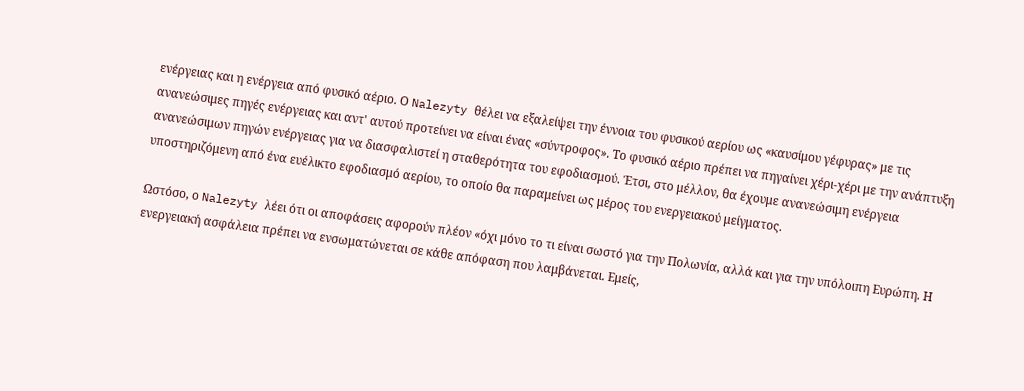ενέργειας και η ενέργεια από φυσικό αέριο. Ο Nalezyty θέλει να εξαλείψει την έννοια του φυσικού αερίου ως «καυσίμου γέφυρας» με τις ανανεώσιμες πηγές ενέργειας και αντ' αυτού προτείνει να είναι ένας «σύντροφος». Το φυσικό αέριο πρέπει να πηγαίνει χέρι-χέρι με την ανάπτυξη ανανεώσιμων πηγών ενέργειας για να διασφαλιστεί η σταθερότητα του εφοδιασμού. Έτσι, στο μέλλον, θα έχουμε ανανεώσιμη ενέργεια υποστηριζόμενη από ένα ευέλικτο εφοδιασμό αερίου, το οποίο θα παραμείνει ως μέρος του ενεργειακού μείγματος.

Ωστόσο, ο Nalezyty λέει ότι οι αποφάσεις αφορούν πλέον «όχι μόνο το τι είναι σωστό για την Πολωνία, αλλά και για την υπόλοιπη Ευρώπη. Η ενεργειακή ασφάλεια πρέπει να ενσωματώνεται σε κάθε απόφαση που λαμβάνεται. Εμείς,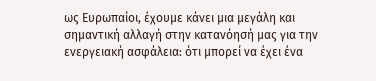ως Ευρωπαίοι, έχουμε κάνει μια μεγάλη και σημαντική αλλαγή στην κατανόησή μας για την ενεργειακή ασφάλεια: ότι μπορεί να έχει ένα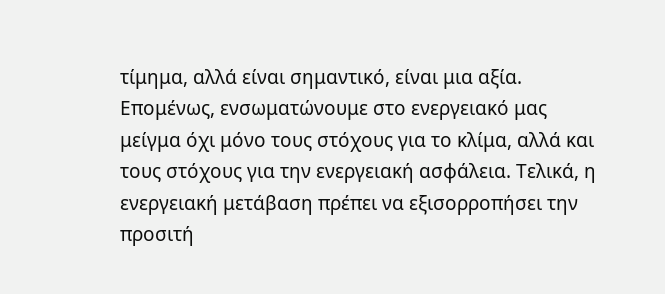τίμημα, αλλά είναι σημαντικό, είναι μια αξία. Επομένως, ενσωματώνουμε στο ενεργειακό μας μείγμα όχι μόνο τους στόχους για το κλίμα, αλλά και τους στόχους για την ενεργειακή ασφάλεια. Τελικά, η ενεργειακή μετάβαση πρέπει να εξισορροπήσει την προσιτή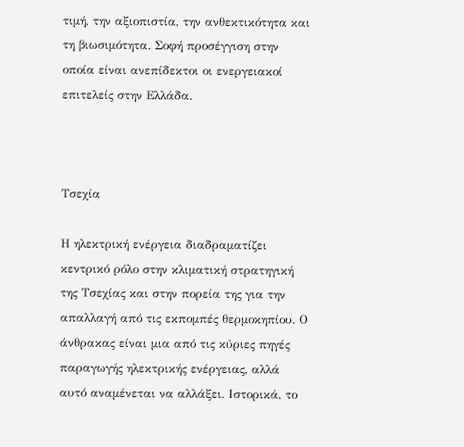τιμή, την αξιοπιστία, την ανθεκτικότητα και τη βιωσιμότητα. Σοφή προσέγγιση στην οποία είναι ανεπίδεκτοι οι ενεργειακοί επιτελείς στην Ελλάδα.



Τσεχία

Η ηλεκτρική ενέργεια διαδραματίζει κεντρικό ρόλο στην κλιματική στρατηγική της Τσεχίας και στην πορεία της για την απαλλαγή από τις εκπομπές θερμοκηπίου. Ο άνθρακας είναι μια από τις κύριες πηγές παραγωγής ηλεκτρικής ενέργειας, αλλά αυτό αναμένεται να αλλάξει. Ιστορικά, το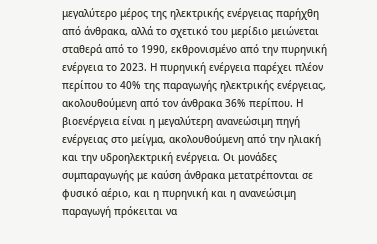μεγαλύτερο μέρος της ηλεκτρικής ενέργειας παρήχθη από άνθρακα, αλλά το σχετικό του μερίδιο μειώνεται σταθερά από το 1990, εκθρονισμένο από την πυρηνική ενέργεια το 2023. Η πυρηνική ενέργεια παρέχει πλέον περίπου το 40% της παραγωγής ηλεκτρικής ενέργειας, ακολουθούμενη από τον άνθρακα 36% περίπου. Η βιοενέργεια είναι η μεγαλύτερη ανανεώσιμη πηγή ενέργειας στο μείγμα, ακολουθούμενη από την ηλιακή και την υδροηλεκτρική ενέργεια. Οι μονάδες συμπαραγωγής με καύση άνθρακα μετατρέπονται σε φυσικό αέριο, και η πυρηνική και η ανανεώσιμη παραγωγή πρόκειται να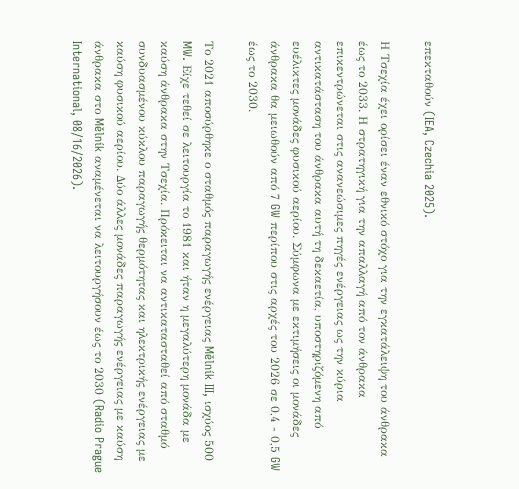επεκταθούν (IEA, Czechia 2025).

Η Τσεχία έχει ορίσει έναν εθνικό στόχο για την εγκατάλειψη του άνθρακα έως το 2033. Η στρατηγική για την απαλλαγή από τον άνθρακα επικεντρώνεται στις ανανεώσιμες πηγές ενέργειας ως την κύρια αντικατάσταση του άνθρακα αυτή τη δεκαετία, υποστηριζόμενη από ευέλικτες μονάδες φυσικού αερίου. Σύμφωνα με εκτιμήσεις οι μονάδες άνθρακα θα μειωθούν από 7 GW περίπου στις αρχές του 2026 σε 0,4 - 0,5 GW έως το 2030.

Το 2021 αποσύρθηκε ο σταθμός παραγωγής ενέργειας Mělník III, ισχύος 500 MW. Είχε τεθεί σε λειτουργία το 1981 και ήταν η μεγαλύτερη μονάδα με καύση άνθρακα στην Τσεχία. Πρόκειται να αντικατασταθεί από σταθμό συνδυασμένου κύκλου παραγωγής θερμότητας και ηλεκτρικής ενέργειας με καύση φυσικού αερίου. Δύο άλλες μονάδες παραγωγής ενέργειας με καύση άνθρακα στο Mělník αναμένεται να λειτουργήσουν έως το 2030 (Radio Prague International, 08/16/2026).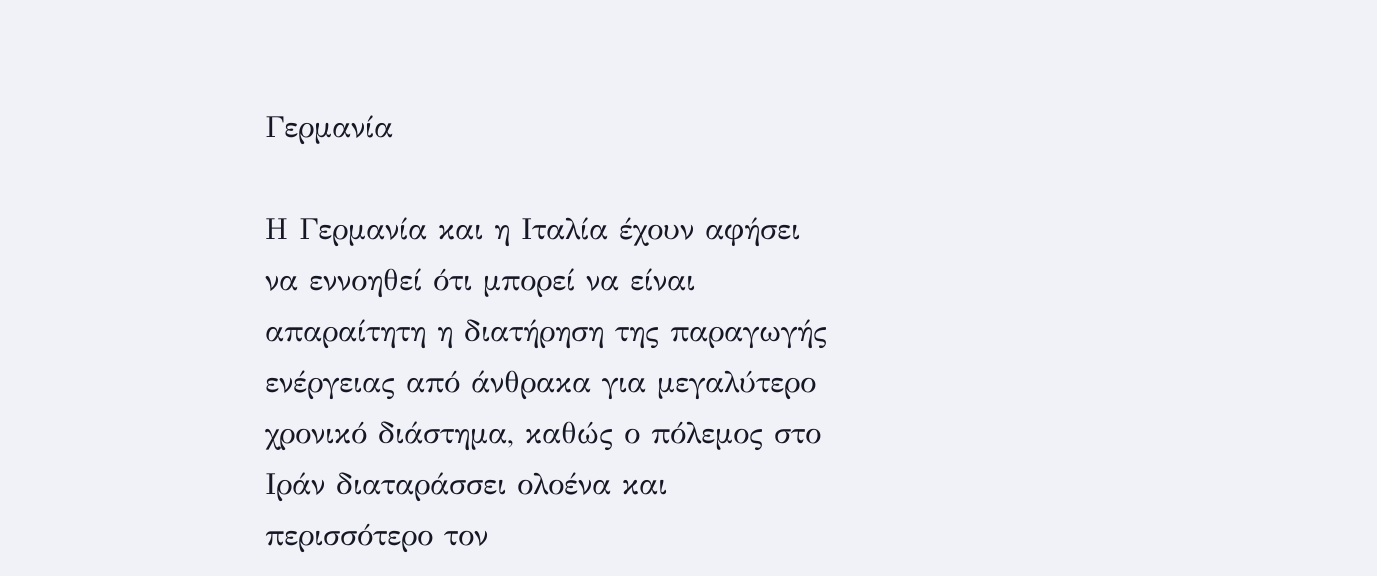Γερμανία

Η Γερμανία και η Ιταλία έχουν αφήσει να εννοηθεί ότι μπορεί να είναι απαραίτητη η διατήρηση της παραγωγής ενέργειας από άνθρακα για μεγαλύτερο χρονικό διάστημα, καθώς ο πόλεμος στο Ιράν διαταράσσει ολοένα και περισσότερο τον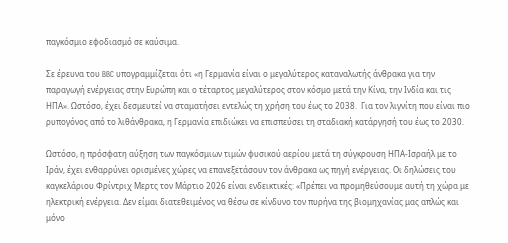παγκόσμιο εφοδιασμό σε καύσιμα.

Σε έρευνα του BBC υπογραμμίζεται ότι «η Γερμανία είναι ο μεγαλύτερος καταναλωτής άνθρακα για την παραγωγή ενέργειας στην Ευρώπη και ο τέταρτος μεγαλύτερος στον κόσμο μετά την Κίνα, την Ινδία και τις ΗΠΑ». Ωστόσο, έχει δεσμευτεί να σταματήσει εντελώς τη χρήση του έως το 2038.  Για τον λιγνίτη που είναι πιο ρυπογόνος από το λιθάνθρακα, η Γερμανία επιδιώκει να επισπεύσει τη σταδιακή κατάργησή του έως το 2030.

Ωστόσο, η πρόσφατη αύξηση των παγκόσμιων τιμών φυσικού αερίου μετά τη σύγκρουση ΗΠΑ-Ισραήλ με το Ιράν, έχει ενθαρρύνει ορισμένες χώρες να επανεξετάσουν τον άνθρακα ως πηγή ενέργειας. Οι δηλώσεις του καγκελάριου Φρίντριχ Μερτς τον Μάρτιο 2026 είναι ενδεικτικές: «Πρέπει να προμηθεύσουμε αυτή τη χώρα με ηλεκτρική ενέργεια. Δεν είμαι διατεθειμένος να θέσω σε κίνδυνο τον πυρήνα της βιομηχανίας μας απλώς και μόνο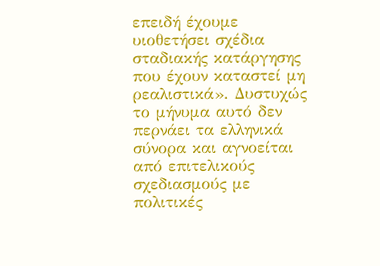επειδή έχουμε υιοθετήσει σχέδια σταδιακής κατάργησης που έχουν καταστεί μη ρεαλιστικά». Δυστυχώς το μήνυμα αυτό δεν περνάει τα ελληνικά σύνορα και αγνοείται από επιτελικούς σχεδιασμούς με πολιτικές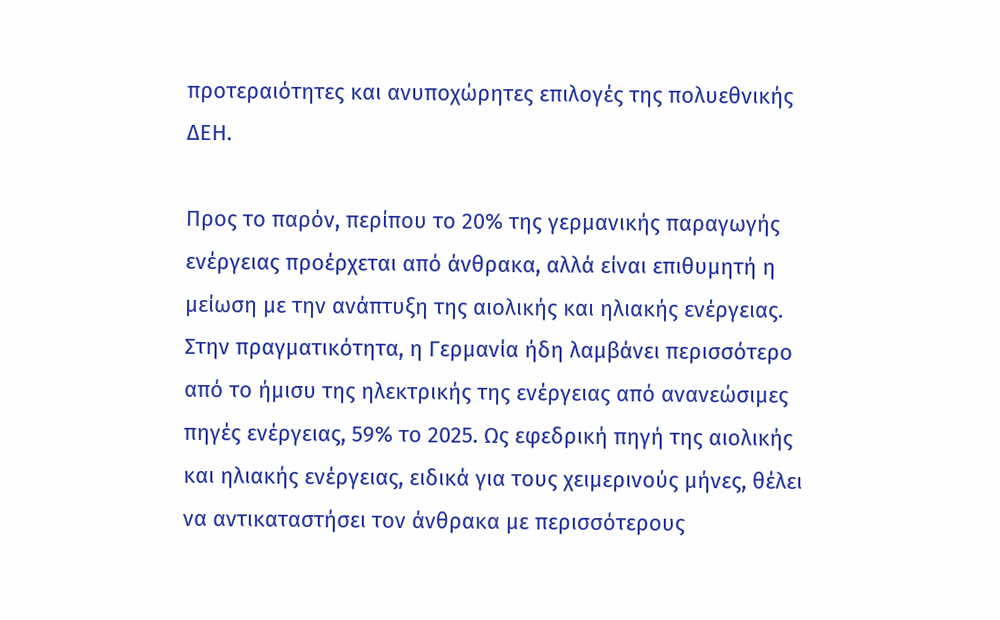προτεραιότητες και ανυποχώρητες επιλογές της πολυεθνικής ΔΕΗ.

Προς το παρόν, περίπου το 20% της γερμανικής παραγωγής ενέργειας προέρχεται από άνθρακα, αλλά είναι επιθυμητή η μείωση με την ανάπτυξη της αιολικής και ηλιακής ενέργειας. Στην πραγματικότητα, η Γερμανία ήδη λαμβάνει περισσότερο από το ήμισυ της ηλεκτρικής της ενέργειας από ανανεώσιμες πηγές ενέργειας, 59% το 2025. Ως εφεδρική πηγή της αιολικής και ηλιακής ενέργειας, ειδικά για τους χειμερινούς μήνες, θέλει να αντικαταστήσει τον άνθρακα με περισσότερους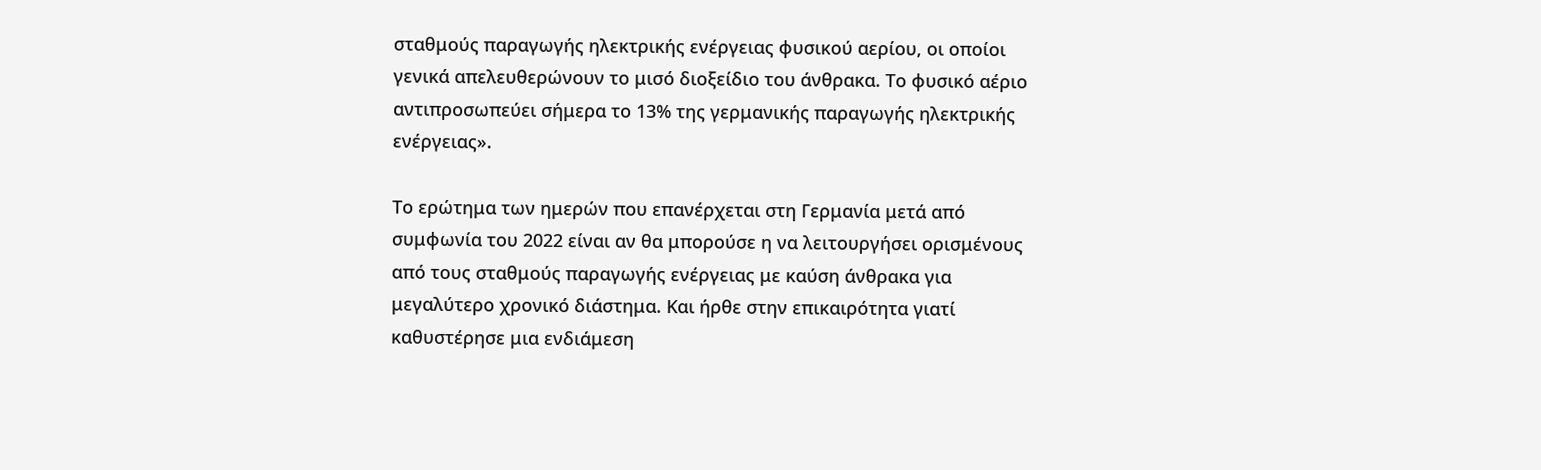σταθμούς παραγωγής ηλεκτρικής ενέργειας φυσικού αερίου, οι οποίοι γενικά απελευθερώνουν το μισό διοξείδιο του άνθρακα. Το φυσικό αέριο αντιπροσωπεύει σήμερα το 13% της γερμανικής παραγωγής ηλεκτρικής ενέργειας».

Το ερώτημα των ημερών που επανέρχεται στη Γερμανία μετά από συμφωνία του 2022 είναι αν θα μπορούσε η να λειτουργήσει ορισμένους από τους σταθμούς παραγωγής ενέργειας με καύση άνθρακα για μεγαλύτερο χρονικό διάστημα. Και ήρθε στην επικαιρότητα γιατί καθυστέρησε μια ενδιάμεση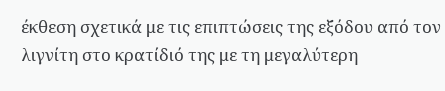έκθεση σχετικά με τις επιπτώσεις της εξόδου από τον λιγνίτη στο κρατίδιό της με τη μεγαλύτερη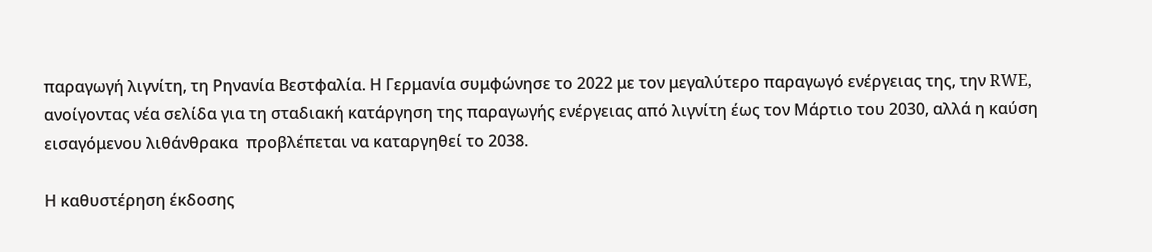παραγωγή λιγνίτη, τη Ρηνανία Βεστφαλία. Η Γερμανία συμφώνησε το 2022 με τον μεγαλύτερο παραγωγό ενέργειας της, την RWE, ανοίγοντας νέα σελίδα για τη σταδιακή κατάργηση της παραγωγής ενέργειας από λιγνίτη έως τον Μάρτιο του 2030, αλλά η καύση εισαγόμενου λιθάνθρακα  προβλέπεται να καταργηθεί το 2038.

Η καθυστέρηση έκδοσης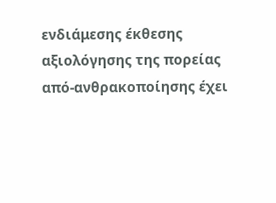ενδιάμεσης έκθεσης αξιολόγησης της πορείας από-ανθρακοποίησης έχει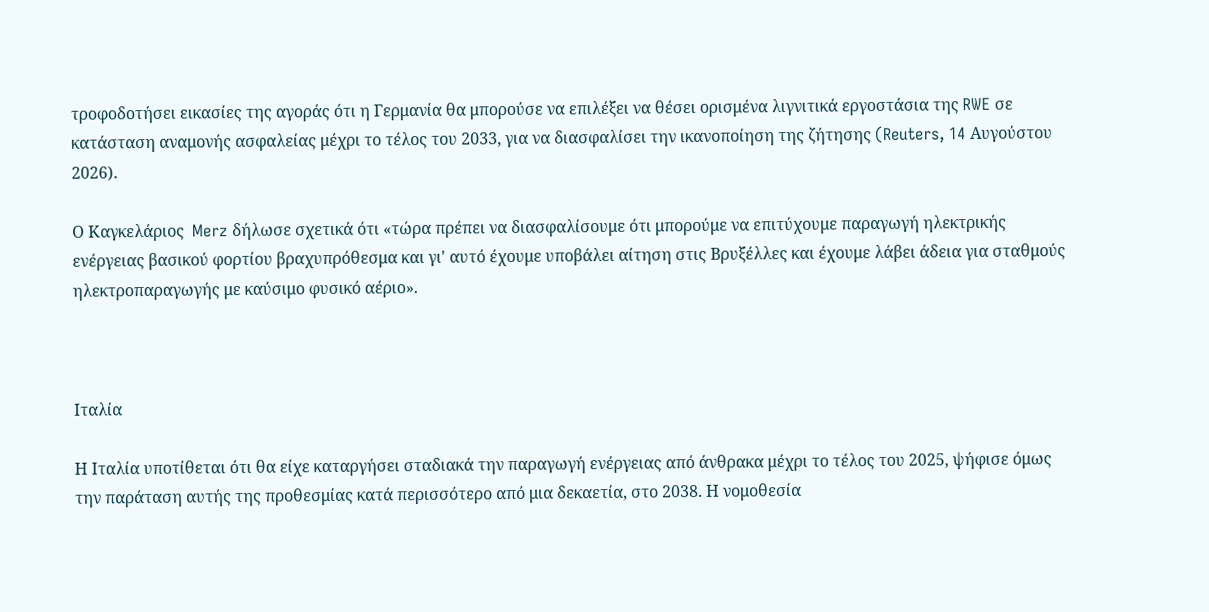τροφοδοτήσει εικασίες της αγοράς ότι η Γερμανία θα μπορούσε να επιλέξει να θέσει ορισμένα λιγνιτικά εργοστάσια της RWE σε κατάσταση αναμονής ασφαλείας μέχρι το τέλος του 2033, για να διασφαλίσει την ικανοποίηση της ζήτησης (Reuters, 14 Αυγούστου 2026).

Ο Καγκελάριος  Merz δήλωσε σχετικά ότι «τώρα πρέπει να διασφαλίσουμε ότι μπορούμε να επιτύχουμε παραγωγή ηλεκτρικής ενέργειας βασικού φορτίου βραχυπρόθεσμα και γι' αυτό έχουμε υποβάλει αίτηση στις Βρυξέλλες και έχουμε λάβει άδεια για σταθμούς ηλεκτροπαραγωγής με καύσιμο φυσικό αέριο».



Ιταλία

Η Ιταλία υποτίθεται ότι θα είχε καταργήσει σταδιακά την παραγωγή ενέργειας από άνθρακα μέχρι το τέλος του 2025, ψήφισε όμως την παράταση αυτής της προθεσμίας κατά περισσότερο από μια δεκαετία, στο 2038. Η νομοθεσία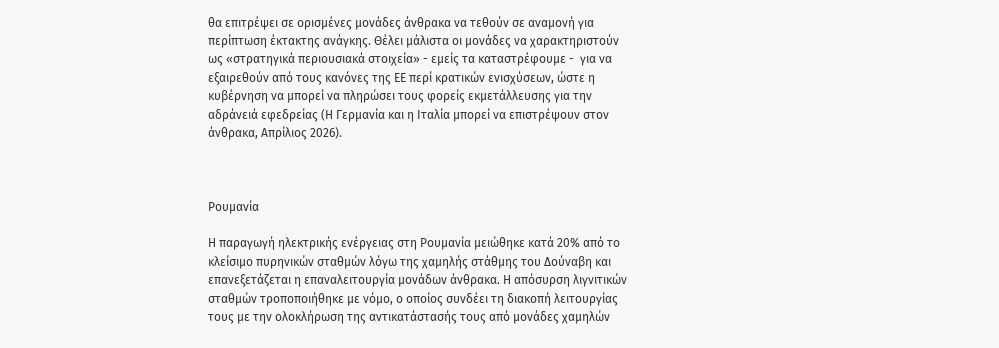θα επιτρέψει σε ορισμένες μονάδες άνθρακα να τεθούν σε αναμονή για περίπτωση έκτακτης ανάγκης. Θέλει μάλιστα οι μονάδες να χαρακτηριστούν ως «στρατηγικά περιουσιακά στοιχεία» - εμείς τα καταστρέφουμε -  για να εξαιρεθούν από τους κανόνες της ΕΕ περί κρατικών ενισχύσεων, ώστε η κυβέρνηση να μπορεί να πληρώσει τους φορείς εκμετάλλευσης για την αδράνειά εφεδρείας (Η Γερμανία και η Ιταλία μπορεί να επιστρέψουν στον άνθρακα, Απρίλιος 2026).



Ρουμανία

Η παραγωγή ηλεκτρικής ενέργειας στη Ρουμανία μειώθηκε κατά 20% από το κλείσιμο πυρηνικών σταθμών λόγω της χαμηλής στάθμης του Δούναβη και επανεξετάζεται η επαναλειτουργία μονάδων άνθρακα. Η απόσυρση λιγνιτικών σταθμών τροποποιήθηκε με νόμο, ο οποίος συνδέει τη διακοπή λειτουργίας τους με την ολοκλήρωση της αντικατάστασής τους από μονάδες χαμηλών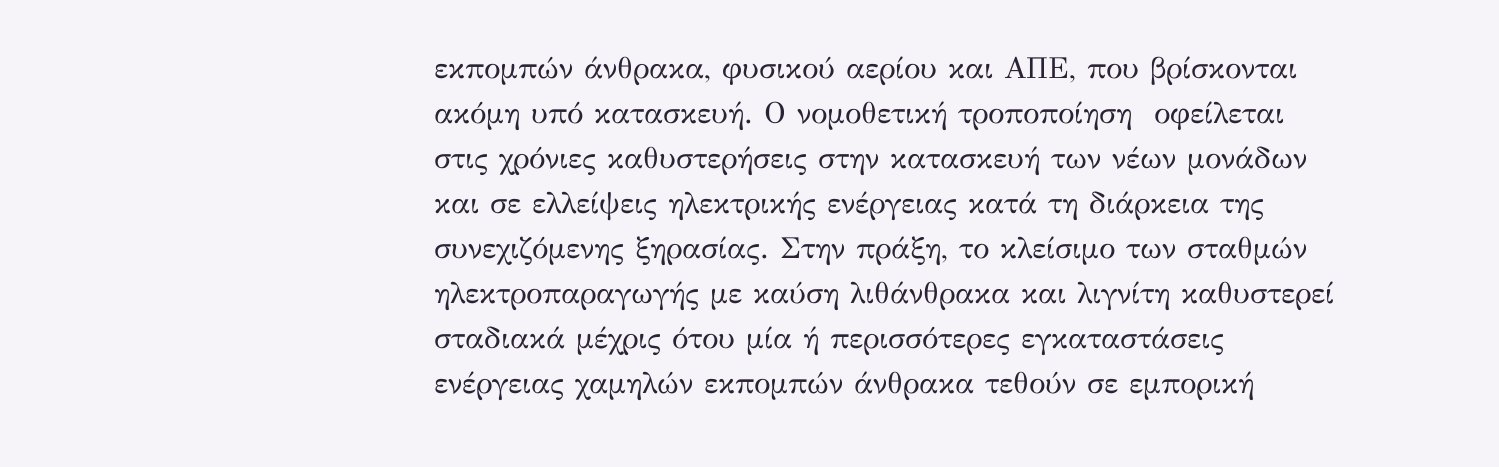εκπομπών άνθρακα, φυσικού αερίου και ΑΠΕ, που βρίσκονται ακόμη υπό κατασκευή. Ο νομοθετική τροποποίηση  οφείλεται στις χρόνιες καθυστερήσεις στην κατασκευή των νέων μονάδων και σε ελλείψεις ηλεκτρικής ενέργειας κατά τη διάρκεια της συνεχιζόμενης ξηρασίας. Στην πράξη, το κλείσιμο των σταθμών ηλεκτροπαραγωγής με καύση λιθάνθρακα και λιγνίτη καθυστερεί σταδιακά μέχρις ότου μία ή περισσότερες εγκαταστάσεις ενέργειας χαμηλών εκπομπών άνθρακα τεθούν σε εμπορική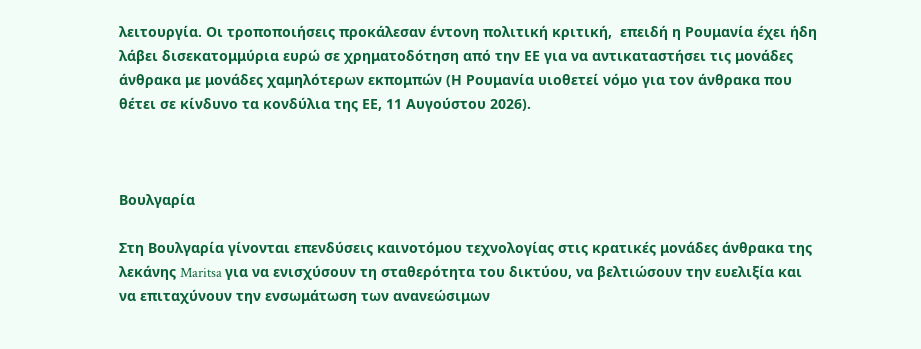λειτουργία. Οι τροποποιήσεις προκάλεσαν έντονη πολιτική κριτική,  επειδή η Ρουμανία έχει ήδη λάβει δισεκατομμύρια ευρώ σε χρηματοδότηση από την ΕΕ για να αντικαταστήσει τις μονάδες άνθρακα με μονάδες χαμηλότερων εκπομπών (Η Ρουμανία υιοθετεί νόμο για τον άνθρακα που θέτει σε κίνδυνο τα κονδύλια της ΕΕ, 11 Αυγούστου 2026).



Βουλγαρία

Στη Βουλγαρία γίνονται επενδύσεις καινοτόμου τεχνολογίας στις κρατικές μονάδες άνθρακα της λεκάνης Maritsa για να ενισχύσουν τη σταθερότητα του δικτύου, να βελτιώσουν την ευελιξία και να επιταχύνουν την ενσωμάτωση των ανανεώσιμων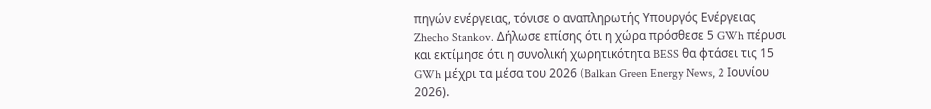πηγών ενέργειας, τόνισε ο αναπληρωτής Υπουργός Ενέργειας Zhecho Stankov. Δήλωσε επίσης ότι η χώρα πρόσθεσε 5 GWh πέρυσι και εκτίμησε ότι η συνολική χωρητικότητα BESS θα φτάσει τις 15 GWh μέχρι τα μέσα του 2026 (Balkan Green Energy News, 2 Ιουνίου 2026).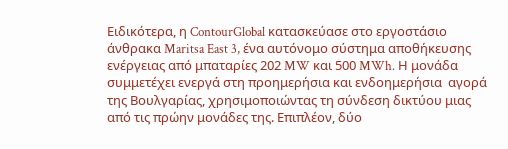Ειδικότερα, η ContourGlobal κατασκεύασε στο εργοστάσιο άνθρακα Maritsa East 3, ένα αυτόνομο σύστημα αποθήκευσης ενέργειας από μπαταρίες 202 MW και 500 MWh. Η μονάδα συμμετέχει ενεργά στη προημερήσια και ενδοημερήσια  αγορά της Βουλγαρίας, χρησιμοποιώντας τη σύνδεση δικτύου μιας από τις πρώην μονάδες της. Επιπλέον, δύο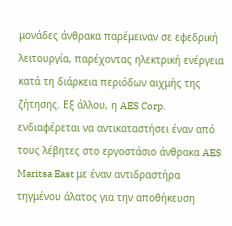μονάδες άνθρακα παρέμειναν σε εφεδρική λειτουργία, παρέχοντας ηλεκτρική ενέργεια κατά τη διάρκεια περιόδων αιχμής της ζήτησης. Εξ άλλου, η AES Corp. ενδιαφέρεται να αντικαταστήσει έναν από τους λέβητες στο εργοστάσιο άνθρακα AES Maritsa East με έναν αντιδραστήρα τηγμένου άλατος για την αποθήκευση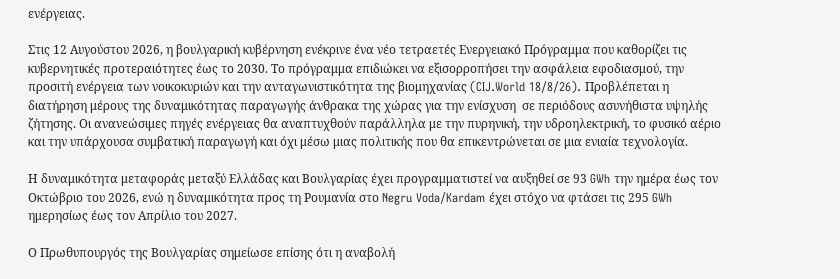ενέργειας.

Στις 12 Αυγούστου 2026, η βουλγαρική κυβέρνηση ενέκρινε ένα νέο τετραετές Ενεργειακό Πρόγραμμα που καθορίζει τις κυβερνητικές προτεραιότητες έως το 2030. Το πρόγραμμα επιδιώκει να εξισορροπήσει την ασφάλεια εφοδιασμού, την προσιτή ενέργεια των νοικοκυριών και την ανταγωνιστικότητα της βιομηχανίας (CIJ.World 18/8/26). Προβλέπεται η διατήρηση μέρους της δυναμικότητας παραγωγής άνθρακα της χώρας για την ενίσχυση  σε περιόδους ασυνήθιστα υψηλής ζήτησης. Οι ανανεώσιμες πηγές ενέργειας θα αναπτυχθούν παράλληλα με την πυρηνική, την υδροηλεκτρική, το φυσικό αέριο και την υπάρχουσα συμβατική παραγωγή και όχι μέσω μιας πολιτικής που θα επικεντρώνεται σε μια ενιαία τεχνολογία.

Η δυναμικότητα μεταφοράς μεταξύ Ελλάδας και Βουλγαρίας έχει προγραμματιστεί να αυξηθεί σε 93 GWh την ημέρα έως τον Οκτώβριο του 2026, ενώ η δυναμικότητα προς τη Ρουμανία στο Negru Voda/Kardam έχει στόχο να φτάσει τις 295 GWh ημερησίως έως τον Απρίλιο του 2027.

Ο Πρωθυπουργός της Βουλγαρίας σημείωσε επίσης ότι η αναβολή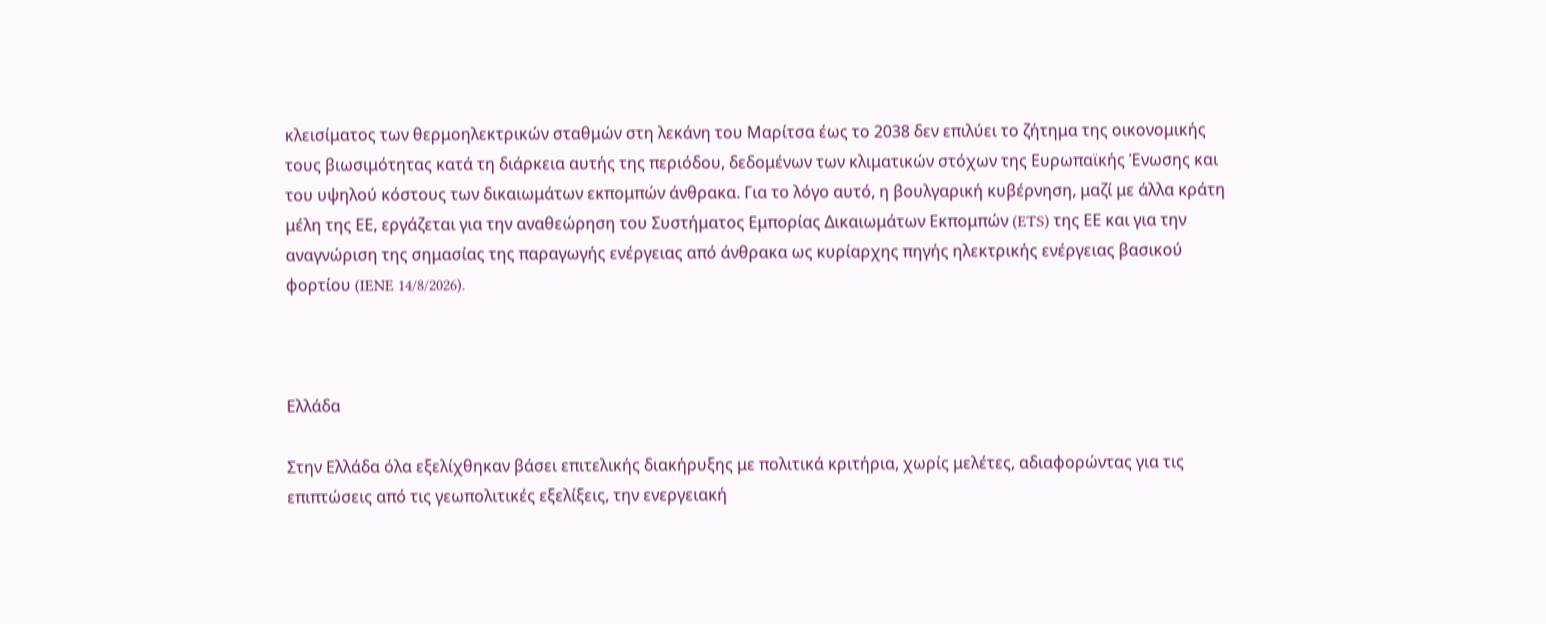κλεισίματος των θερμοηλεκτρικών σταθμών στη λεκάνη του Μαρίτσα έως το 2038 δεν επιλύει το ζήτημα της οικονομικής τους βιωσιμότητας κατά τη διάρκεια αυτής της περιόδου, δεδομένων των κλιματικών στόχων της Ευρωπαϊκής Ένωσης και του υψηλού κόστους των δικαιωμάτων εκπομπών άνθρακα. Για το λόγο αυτό, η βουλγαρική κυβέρνηση, μαζί με άλλα κράτη μέλη της ΕΕ, εργάζεται για την αναθεώρηση του Συστήματος Εμπορίας Δικαιωμάτων Εκπομπών (ETS) της ΕΕ και για την αναγνώριση της σημασίας της παραγωγής ενέργειας από άνθρακα ως κυρίαρχης πηγής ηλεκτρικής ενέργειας βασικού φορτίου (IENE 14/8/2026).



Ελλάδα

Στην Ελλάδα όλα εξελίχθηκαν βάσει επιτελικής διακήρυξης με πολιτικά κριτήρια, χωρίς μελέτες, αδιαφορώντας για τις επιπτώσεις από τις γεωπολιτικές εξελίξεις, την ενεργειακή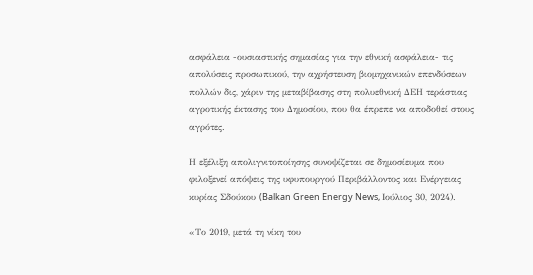ασφάλεια -ουσιαστικής σημασίας για την εθνική ασφάλεια- τις απολύσεις προσωπικού, την αχρήστευση βιομηχανικών επενδύσεων πολλών δις, χάριν της μεταβίβασης στη πολυεθνική ΔΕΗ τεράστιας αγροτικής έκτασης του Δημοσίου, που θα έπρεπε να αποδοθεί στους αγρότες.

Η εξέλιξη απολιγνιτοποίησης συνοψίζεται σε δημοσίευμα που φιλοξενεί απόψεις της υφυπουργού Περιβάλλοντος και Ενέργειας κυρίας Σδούκου (Balkan Green Energy News, Ιούλιος 30, 2024).

«Το 2019, μετά τη νίκη του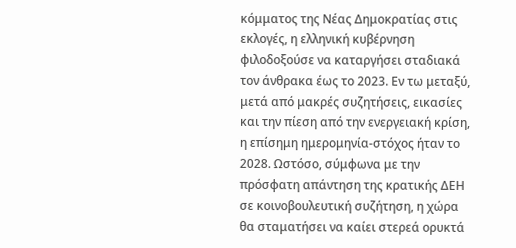κόμματος της Νέας Δημοκρατίας στις εκλογές, η ελληνική κυβέρνηση φιλοδοξούσε να καταργήσει σταδιακά τον άνθρακα έως το 2023. Εν τω μεταξύ, μετά από μακρές συζητήσεις, εικασίες και την πίεση από την ενεργειακή κρίση, η επίσημη ημερομηνία-στόχος ήταν το 2028. Ωστόσο, σύμφωνα με την πρόσφατη απάντηση της κρατικής ΔΕΗ σε κοινοβουλευτική συζήτηση, η χώρα θα σταματήσει να καίει στερεά ορυκτά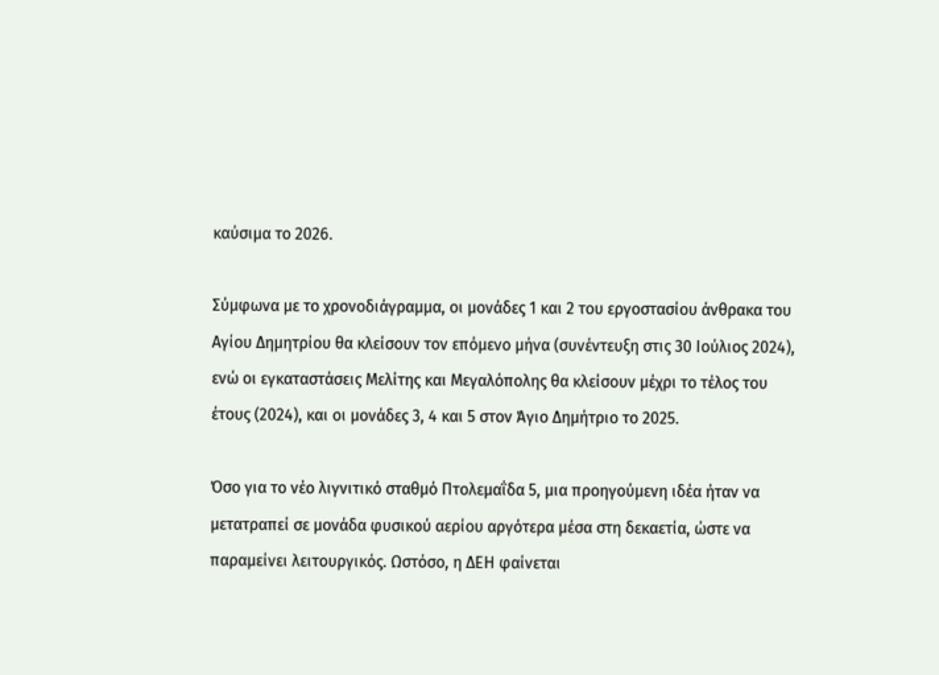καύσιμα το 2026.

Σύμφωνα με το χρονοδιάγραμμα, οι μονάδες 1 και 2 του εργοστασίου άνθρακα του Αγίου Δημητρίου θα κλείσουν τον επόμενο μήνα (συνέντευξη στις 30 Ιούλιος 2024), ενώ οι εγκαταστάσεις Μελίτης και Μεγαλόπολης θα κλείσουν μέχρι το τέλος του έτους (2024), και οι μονάδες 3, 4 και 5 στον Άγιο Δημήτριο το 2025.

Όσο για το νέο λιγνιτικό σταθμό Πτολεμαΐδα 5, μια προηγούμενη ιδέα ήταν να μετατραπεί σε μονάδα φυσικού αερίου αργότερα μέσα στη δεκαετία, ώστε να παραμείνει λειτουργικός. Ωστόσο, η ΔΕΗ φαίνεται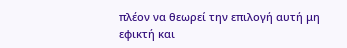πλέον να θεωρεί την επιλογή αυτή μη εφικτή και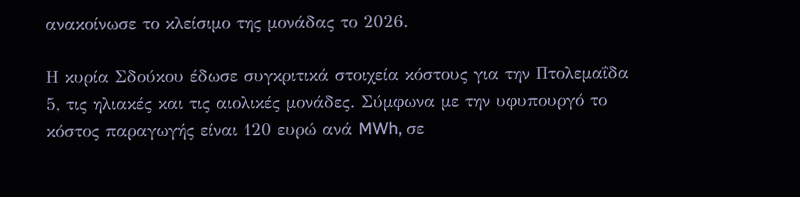ανακοίνωσε το κλείσιμο της μονάδας το 2026.

Η κυρία Σδούκου έδωσε συγκριτικά στοιχεία κόστους για την Πτολεμαΐδα 5, τις ηλιακές και τις αιολικές μονάδες. Σύμφωνα με την υφυπουργό το κόστος παραγωγής είναι 120 ευρώ ανά MWh, σε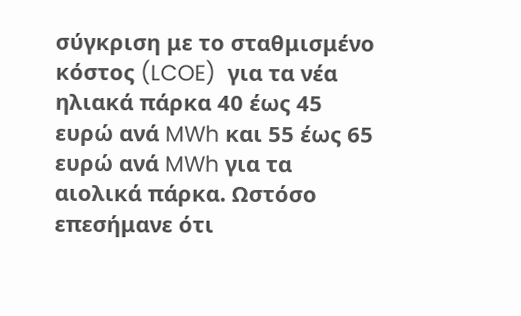σύγκριση με το σταθμισμένο κόστος (LCOE)  για τα νέα ηλιακά πάρκα 40 έως 45 ευρώ ανά MWh και 55 έως 65 ευρώ ανά MWh για τα αιολικά πάρκα. Ωστόσο επεσήμανε ότι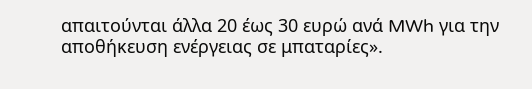απαιτούνται άλλα 20 έως 30 ευρώ ανά MWh για την αποθήκευση ενέργειας σε μπαταρίες».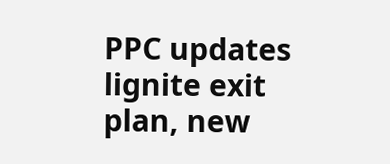PPC updates lignite exit plan, new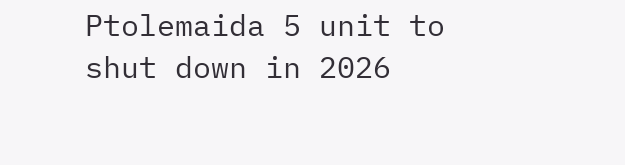Ptolemaida 5 unit to shut down in 2026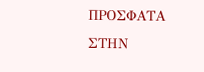ΠΡΟΣΦΑΤΑ ΣΤΗΝ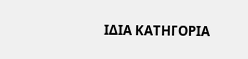ΙΔΙΑ ΚΑΤΗΓΟΡΙΑ